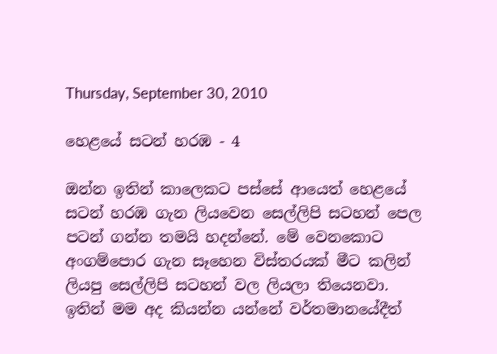Thursday, September 30, 2010

හෙළයේ සටන් හරඹ - 4

ඔන්න ඉතින් කාලෙකට පස්සේ ආයෙත් හෙළයේ සටන් හරඹ ගැන ලියවෙන සෙල්ලිපි සටහන් පෙල පටන් ගන්න තමයි හදන්නේ. මේ වෙනකොට අංගම්පොර ගැන සෑහෙන විස්තරයක් මීට කලින් ලියපු සෙල්ලිපි සටහන් වල ලියලා තියෙනවා. ඉතින් මම අද කියන්න යන්නේ වර්තමානයේදීත්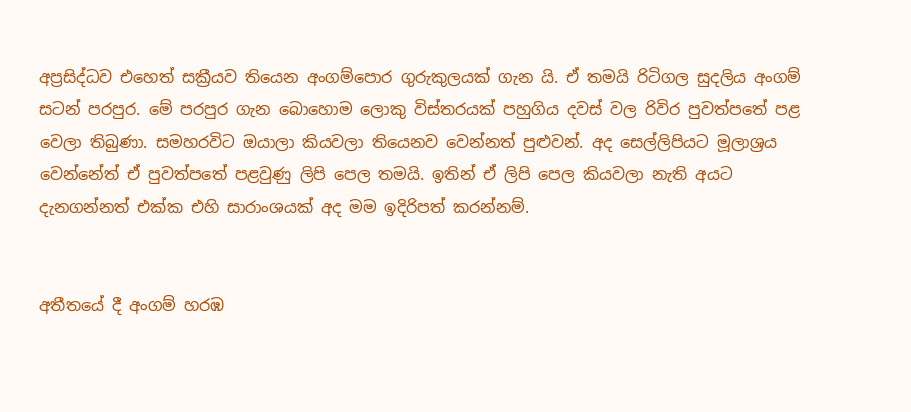අප්‍රසිද්ධව එහෙත් සක්‍රීයව තියෙන අංගම්පොර ගුරුකුලයක් ගැන යි. ඒ තමයි රිටිගල සුදලිය අංගම් සටන් පරපුර. මේ පරපුර ගැන බොහොම ලොකු විස්තරයක් පහුගිය දවස් වල රිවිර පුවත්පතේ පළ වෙලා තිබුණා. සමහරවිට ඔයාලා කියවලා තියෙනව වෙන්නත් පුළුවන්. අද සෙල්ලිපියට මූලාශ්‍රය වෙන්නේත් ඒ පුවත්පතේ පළවුණු ලිපි පෙල තමයි. ඉතින් ඒ ලිපි පෙල කියවලා නැති අයට දැනගන්නත් එක්ක එහි සාරාංශයක් අද මම ඉදිරිපත් කරන්නම්.


අතීතයේ දී අංගම් හරඹ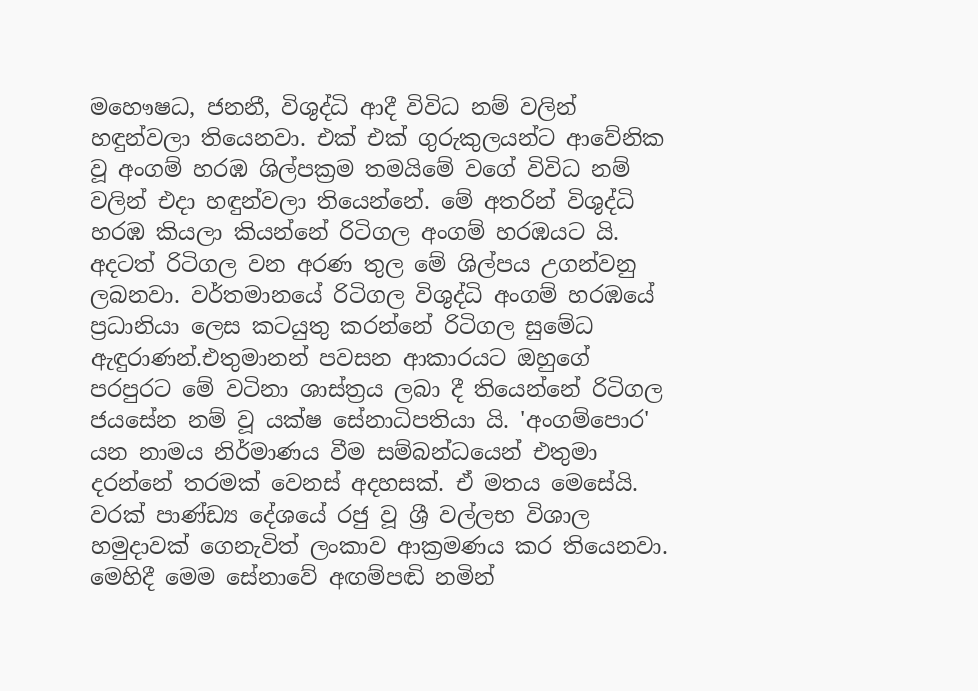මහෞෂධ, ජනනී, විශුද්ධි ආදී විවිධ නම් වලින් හඳුන්වලා තියෙනවා. එක් එක් ගුරුකුලයන්ට ආවේනික වූ අංගම් හරඹ ශිල්පක්‍රම තමයිමේ වගේ විවිධ නම් වලින් එදා හඳුන්වලා තියෙන්නේ. මේ අතරින් විශුද්ධි හරඹ කියලා කියන්නේ රිටිගල අංගම් හරඹයට යි. අදටත් රිටිගල වන අරණ තුල මේ ශිල්පය උගන්වනු ලබනවා. වර්තමානයේ රිටිගල විශුද්ධි අංගම් හරඹයේ ප්‍රධානියා ලෙස කටයුතු කරන්නේ රිටිගල සුමේධ ඇඳුරාණන්.එතුමානන් පවසන ආකාරයට ඔහුගේ පරපුරට මේ වටිනා ශාස්ත්‍රය ලබා දී තියෙන්නේ රිටිගල ජයසේන නම් වූ යක්ෂ සේනාධිපතියා යි. 'අංගම්පොර' යන නාමය නිර්මාණය වීම සම්බන්ධයෙන් එතුමා දරන්නේ තරමක් වෙනස් අදහසක්. ඒ මතය මෙසේයි. වරක් පාණ්ඩ්‍ය දේශයේ රජු වූ ශ්‍රී වල්ලභ විශාල හමුදාවක් ගෙනැවිත් ලංකාව ආක්‍රමණය කර තියෙනවා. මෙහිදී මෙම සේනාවේ අඟම්පඬි නමින්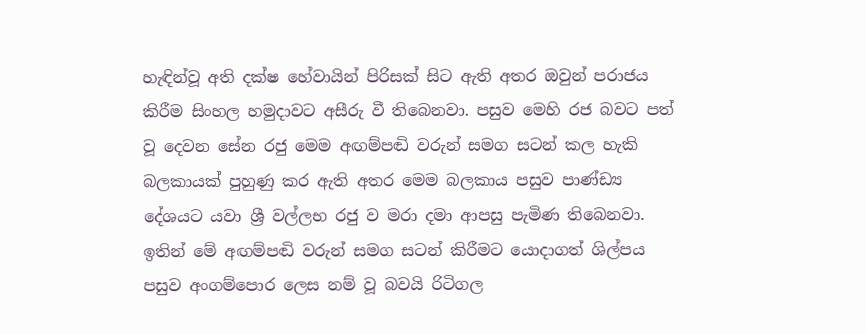හැඳින්වූ අති දක්ෂ හේවායින් පිරිසක් සිට ඇති අතර ඔවුන් පරාජය කිරීම සිංහල හමුදාවට අසීරු වී තිබෙනවා. පසුව මෙහි රජ බවට පත් වූ දෙවන සේන රජු මෙම අඟම්පඬි වරුන් සමග සටන් කල හැකි බලකායක් පුහුණු කර ඇති අතර මෙම බලකාය පසුව පාණ්ඩ්‍ය දේශයට යවා ශ්‍රී වල්ලභ රජු ව මරා දමා ආපසු පැමිණ තිබෙනවා. ඉතින් මේ අඟම්පඬි වරුන් සමග සටන් කිරීමට යොදාගත් ශිල්පය පසුව අංගම්පොර ලෙස නම් වූ බවයි රිටිගල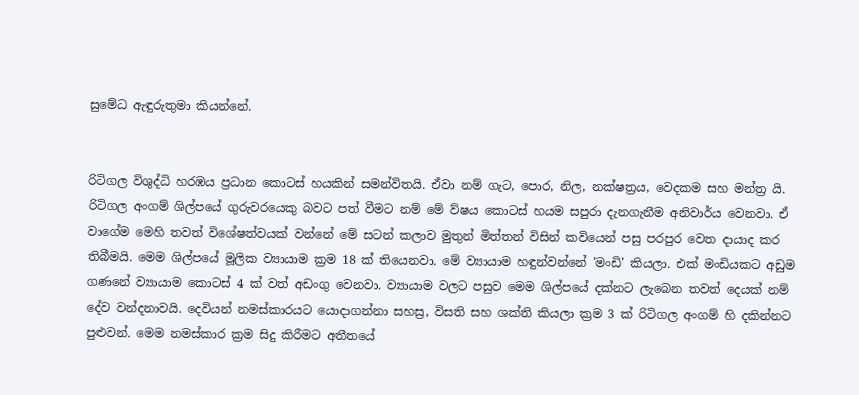සුමේධ ඇඳුරුතුමා කියන්නේ.


රිටිගල විශුද්ධි හරඹය ප්‍රධාන කොටස් හයකින් සමන්විතයි. ඒවා නම් ගැට, පොර, නිල, නක්ෂත්‍රය, වෙදකම සහ මන්ත්‍ර යි. රිටිගල අංගම් ශිල්පයේ ගුරුවරයෙකු බවට පත් වීමට නම් මේ ව්ෂය කොටස් හයම සපුරා දැනගැනීම අනිවාර්ය වෙනවා. ඒ වාගේම මෙහි තවත් විශේෂත්වයක් වන්නේ මේ සටන් කලාව මුතුන් මිත්තන් විසින් කවියෙන් පසු පරපුර වෙත දායාද කර තිබීමයි. මෙම ශිල්පයේ මූලික ව්‍යායාම ක්‍රම 18 ක් තියෙනවා. මේ ව්‍යායාම හඳුන්වන්නේ 'මංඩි' කියලා. එක් මංඩියකට අඩුම ගණනේ ව්‍යායාම කොටස් 4 ක් වත් අඩංගු වෙනවා. ව්‍යායාම වලට පසුව මෙම ශිල්පයේ දක්නට ලැබෙන තවත් දෙයක් නම් දේව වන්දනාවයි. දෙවියන් නමස්කාරයට යොදාගන්නා සහස්‍ර, විසති සහ ශක්ති කියලා ක්‍රම 3 ක් රිටිගල අංගම් හි දකින්නට පුළුවන්. මෙම නමස්කාර ක්‍රම සිදු කිරීමට අතීතයේ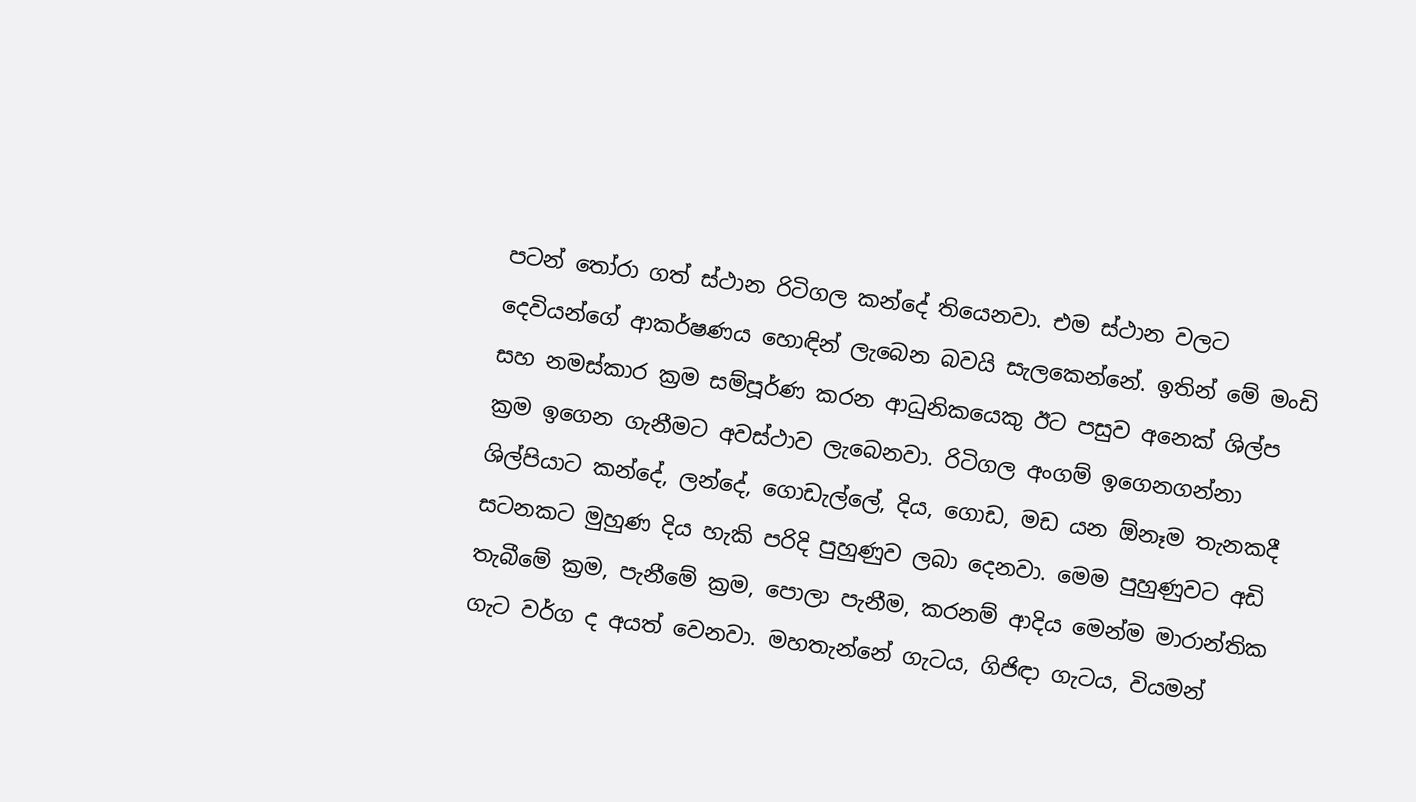පටන් ‍තෝරා ගත් ස්ථාන රිටිගල කන්දේ තියෙනවා. එම ස්ථාන වලට දෙවියන්ගේ ආකර්ෂණය හොඳින් ලැබෙන බවයි සැලකෙන්නේ. ඉතින් මේ මංඩි සහ නමස්කාර ක්‍රම සම්පූර්ණ කරන ආධුනිකයෙකු ඊට පසුව අනෙක් ශිල්ප ක්‍රම ඉගෙන ගැනීමට අවස්ථාව ලැබෙනවා. රිටිගල අංගම් ඉගෙනගන්නා ශිල්පියාට කන්දේ, ලන්දේ, ගොඩැල්ලේ, දිය, ගොඩ, මඩ යන ඕනෑම තැනකදී සටනකට මුහුණ දිය හැකි පරිදි පුහුණුව ලබා දෙනවා. මෙම පුහුණුවට අඩි තැබීමේ ක්‍රම, පැනීමේ ක්‍රම, පොලා පැනීම, කරනම් ආදිය මෙන්ම මාරාන්තික ගැට වර්ග ද අයත් වෙනවා. මහතැන්නේ ගැටය, ගිජිඳා ගැටය, වියමන්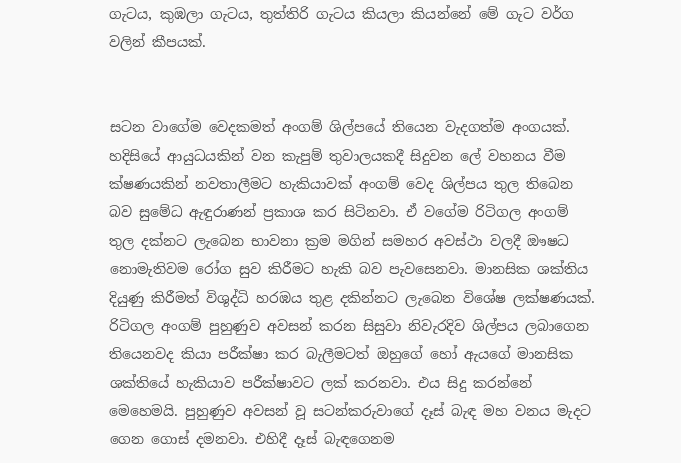ගැටය, කුඹලා ගැටය, තුත්තිරි ගැටය කියලා කියන්නේ මේ ගැට වර්ග වලින් කීපයක්.


සටන වාගේම වෙදකමත් අංගම් ශිල්පයේ තියෙන වැදගත්ම අංගයක්. හදිසියේ ආයුධයකින් වන කැපුම් තුවාලයකදී සිදුවන ලේ වහනය වීම ක්ෂණයකින් නවතාලීමට හැකියාවක් අංගම් වෙද ශිල්පය තුල තිබෙන බව සුමේධ ඇඳුරාණන් ප්‍රකාශ කර සිටිනවා. ඒ වගේම රිටිගල අංගම් තුල දක්නට ලැබෙන භාවනා ක්‍රම මගින් සමහර අවස්ථා වලදී ඖෂධ නොමැතිවම රෝග සුව කිරීමට හැකි බව පැවසෙනවා. මානසික ශක්තිය දියුණු කිරීමත් විශුද්ධි හරඹය තුළ දකින්නට ලැබෙන විශේෂ ලක්ෂණයක්. රිටිගල අංගම් පුහුණුව අවසන් කරන සිසුවා නිවැරදිව ශිල්පය ලබාගෙන තියෙනවද කියා පරීක්ෂා කර බැලීමටත් ඔහුගේ හෝ ඇයගේ මානසික ශක්තියේ හැකියාව පරීක්ෂාවට ලක් කරනවා. එය සිදු කරන්නේ මෙහෙමයි. පුහුණුව අවසන් වූ සටන්කරුවාගේ දෑස් බැඳ මහ වනය මැදට ගෙන ගොස් දමනවා. එහිදී දෑස් බැඳගෙනම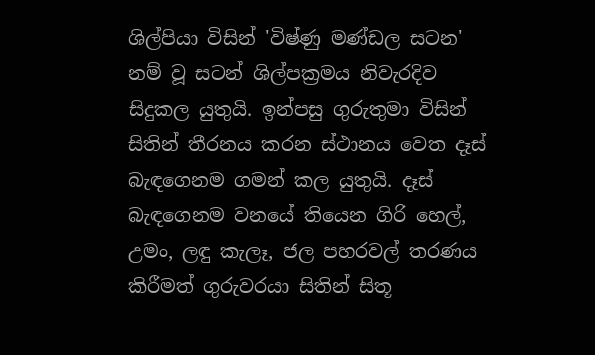ශිල්පියා විසින් 'විෂ්ණු මණ්ඩල සටන' නම් වූ සටන් ශිල්පක්‍රමය නිවැරදිව සිදුකල යුතුයි. ඉන්පසු ගුරුතුමා විසින් සිතින් තීරනය කරන ස්ථානය වෙත දෑස් බැඳගෙනම ගමන් කල යුතුයි. දෑස් බැඳගෙනම වනයේ තියෙන ගිරි හෙල්, උමං, ලඳු කැලෑ, ජල පහරවල් තරණය කිරීමත් ගුරුවරයා සිතින් සිතූ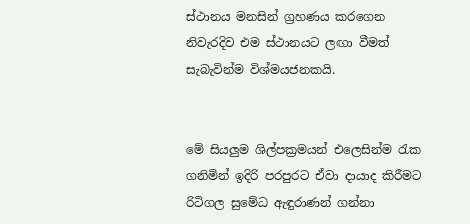ස්ථානය මනසින් ග්‍රහණය කරගෙන නිවැරදිව එම ස්ථානයට ලඟා වීමත් සැබැවින්ම විශ්මයජනකයි.


මේ සියලුම ශිල්පක්‍රමයන් එලෙසින්ම ‍රැක ගනිමින් ඉදිරි පරපුරට ඒවා දායාද කිරීමට රිටිගල සුමේධ ඇඳුරාණන් ගන්නා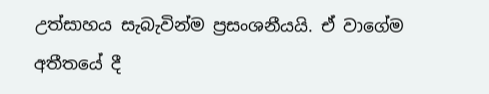උත්සාහය සැබැවින්ම ප්‍රසංශනීයයි. ඒ වාගේම අතීතයේ දී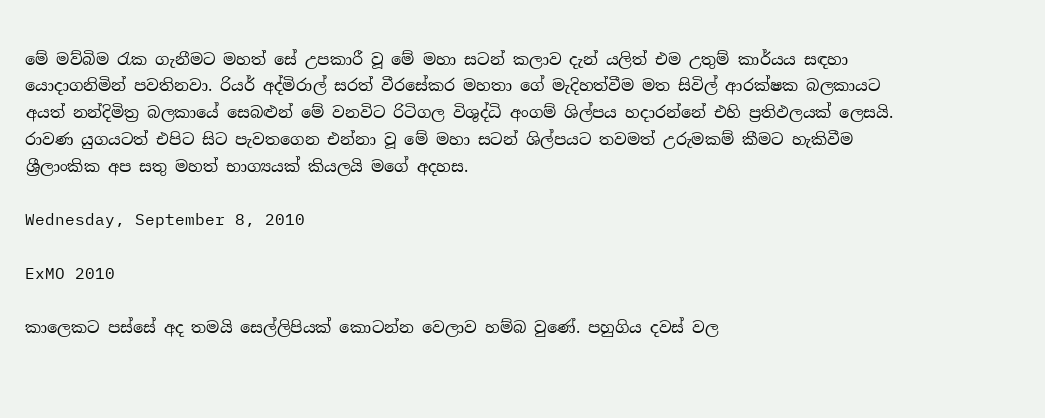මේ මව්බිම ‍රැක ගැනීමට මහත් සේ උපකාරී වූ මේ මහා සටන් කලාව දැන් යලිත් එම උතුම් කාර්යය සඳහා යොදාගනිමින් පවතිනවා. රියර් අද්මිරාල් සරත් වීරසේකර මහතා ගේ මැදිහත්වීම මත සිවිල් ආරක්ෂක බලකායට අයත් නන්දිමිත්‍ර බලකායේ සෙබළුන් මේ වනවිට රිටිගල විශුද්ධි අංගම් ශිල්පය හදාරන්නේ එහි ප්‍රතිඵලයක් ලෙසයි. රාවණ යුගයටත් එපිට සිට පැවතගෙන එන්නා වූ මේ මහා සටන් ශිල්පයට තවමත් උරුමකම් කීමට හැකිවීම ශ්‍රීලාංකික අප සතු මහත් භාග්‍යයක් කියලයි මගේ අදහස.

Wednesday, September 8, 2010

ExMO 2010

කාලෙකට පස්සේ අද තමයි සෙල්ලිපියක් කොටන්න වෙලාව හම්බ වුණේ. පහුගිය දවස් වල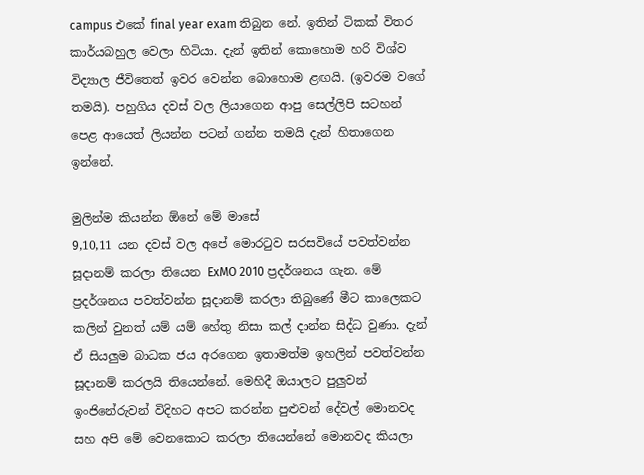campus එකේ final year exam තිබුන නේ. ඉතින් ටිකක් විතර කාර්යබහුල වෙලා හිටියා. දැන් ඉතින් කොහොම හරි විශ්ව විද්‍යාල ජීවිතෙත් ඉවර වෙන්න බොහොම ළඟයි. (ඉවරම වගේ තමයි). පහුගිය දවස් වල ලියාගෙන ආපු සෙල්ලිපි සටහන් පෙළ ආයෙත් ලියන්න පටන් ගන්න තමයි දැන් හිතාගෙන ඉන්නේ.

මුලින්ම කියන්න ඕනේ මේ මාසේ
9,10,11 යන දවස් වල අපේ මොර‍ටුව සරසවියේ පවත්වන්න සූදානම් කරලා තියෙන ExMO 2010 ප්‍රදර්ශනය ගැන. මේ ප්‍රදර්ශනය පවත්වන්න සූදානම් කරලා තිබුණේ මීට කාලෙකට කලින් වුනත් යම් යම් හේතු නිසා කල් දාන්න සිද්ධ වුණා. දැන් ඒ සියලුම බාධක ජය අරගෙන ඉතාමත්ම ඉහලින් පවත්වන්න සූදානම් කරලයි තියෙන්නේ. මෙහිදී ඔයාලට පුලුවන් ඉංජිනේරුවන් විදිහට අපට කරන්න පුළුවන් දේවල් මොනවද සහ අපි මේ වෙනකොට කරලා තියෙන්නේ මොනවද කියලා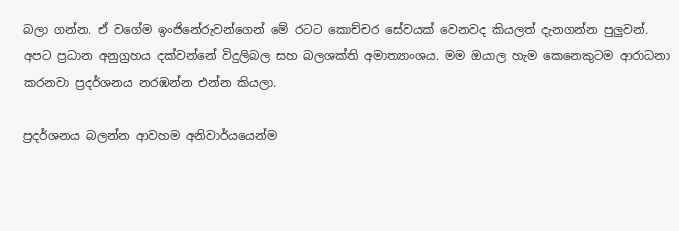බලා ගන්න. ඒ වගේම ඉංජිනේරුවන්ගෙන් මේ රටට කොච්චර සේවයක් වෙනවද කියලත් දැනගන්න පුලුවන්. අපට ප්‍රධාන අනුග්‍රහය දක්වන්නේ විදුලිබල සහ බලශක්ති අමාත්‍යාංශය. මම ඔයාල හැම කෙනෙකුටම ආරාධනා කරනවා ප්‍රදර්ශනය නරඹන්න එන්න කියලා.

ප්‍රදර්ශනය බලන්න ආවහම අනිවාර්යයෙන්ම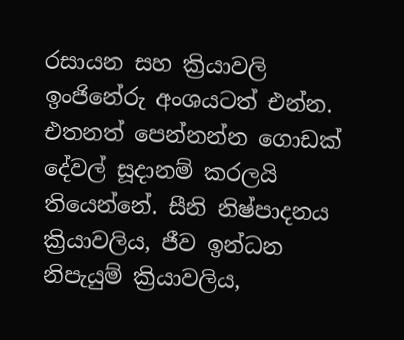රසායන සහ ක්‍රියාවලි ඉංජිනේරු අංශයටත් එන්න. එතනත් පෙන්නන්න ගොඩක් දේවල් සූදානම් කරලයි තියෙන්නේ. සීනි නිෂ්පාදනය ක්‍රියාවලිය, ජීව ඉන්ධන නිපැයුම් ක්‍රියාවලිය,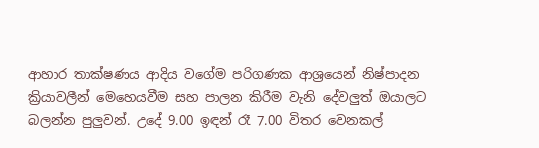ආහාර තාක්ෂණය ආදිය වගේම පරිගණක ආශ්‍රයෙන් නිෂ්පාදන ක්‍රියාවලීන් මෙහෙයවීම සහ පාලන කිරීම වැනි දේවලුත් ඔයාලට බලන්න පුලුවන්. උදේ 9.00 ඉඳන් රෑ 7.00 විතර වෙනකල්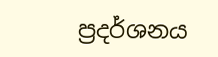ප්‍රදර්ශනය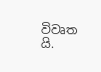විවෘත යි.